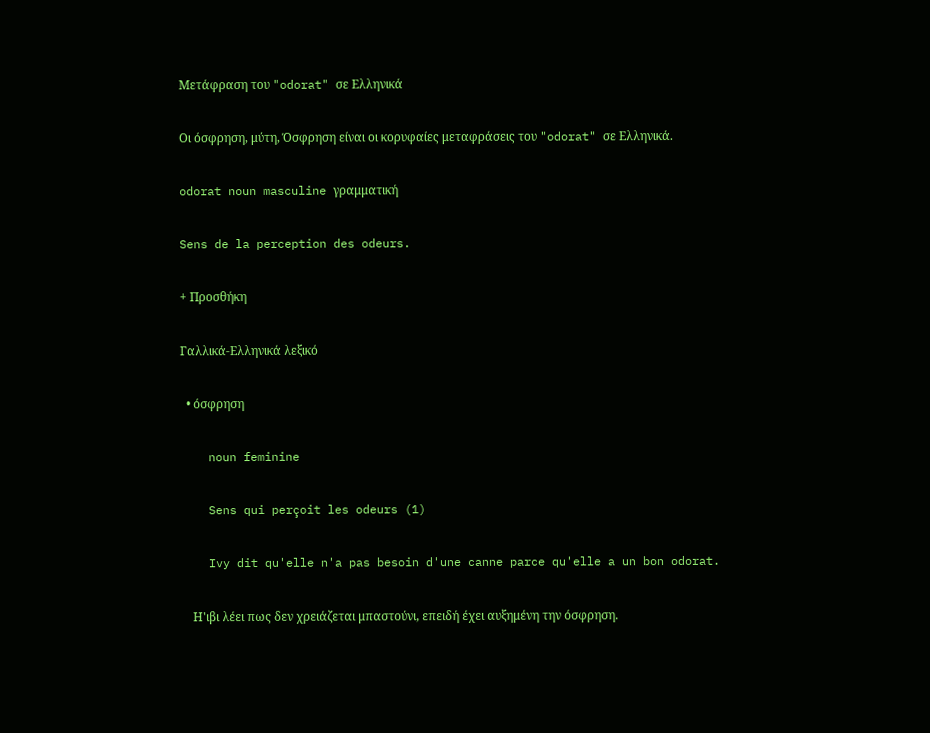Μετάφραση του "odorat" σε Ελληνικά

Οι όσφρηση, μύτη, Όσφρηση είναι οι κορυφαίες μεταφράσεις του "odorat" σε Ελληνικά.

odorat noun masculine γραμματική

Sens de la perception des odeurs.

+ Προσθήκη

Γαλλικά-Ελληνικά λεξικό

  • όσφρηση

    noun feminine

    Sens qui perçoit les odeurs (1)

    Ivy dit qu'elle n'a pas besoin d'une canne parce qu'elle a un bon odorat.

    Η'ιβι λέει πως δεν χρειάζεται μπαστούνι, επειδή έχει αυξημένη την όσφρηση.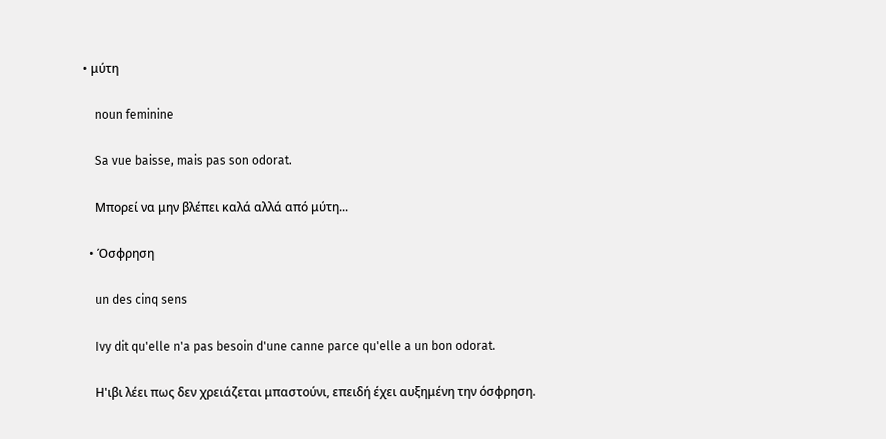• μύτη

    noun feminine

    Sa vue baisse, mais pas son odorat.

    Μπορεί να μην βλέπει καλά αλλά από μύτη...

  • Όσφρηση

    un des cinq sens

    Ivy dit qu'elle n'a pas besoin d'une canne parce qu'elle a un bon odorat.

    Η'ιβι λέει πως δεν χρειάζεται μπαστούνι, επειδή έχει αυξημένη την όσφρηση.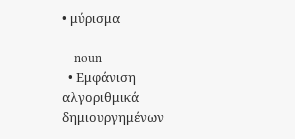• μύρισμα

    noun
  • Εμφάνιση αλγοριθμικά δημιουργημένων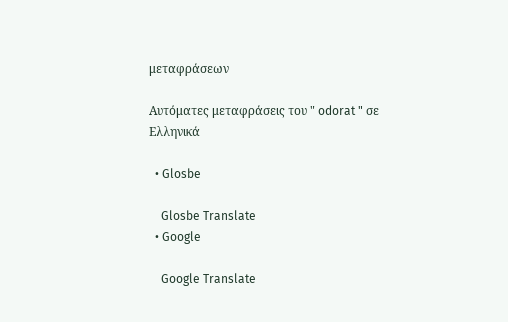μεταφράσεων

Αυτόματες μεταφράσεις του " odorat " σε Ελληνικά

  • Glosbe

    Glosbe Translate
  • Google

    Google Translate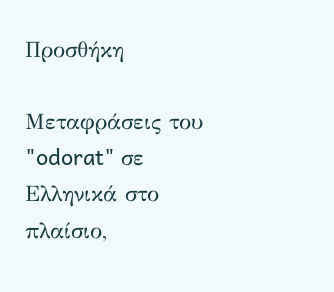Προσθήκη

Μεταφράσεις του "odorat" σε Ελληνικά στο πλαίσιο,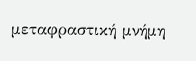μεταφραστική μνήμη